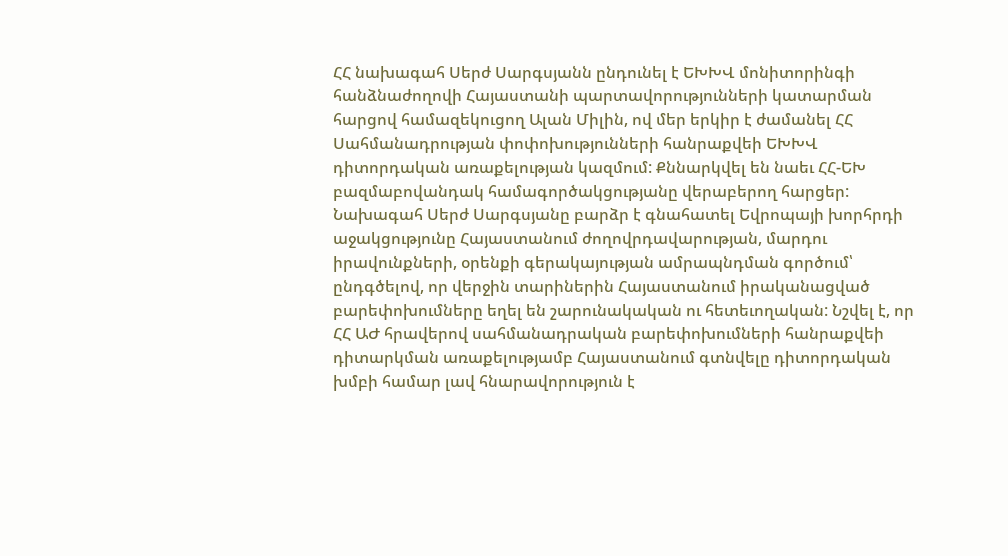ՀՀ նախագահ Սերժ Սարգսյանն ընդունել է ԵԽԽՎ մոնիտորինգի հանձնաժողովի Հայաստանի պարտավորությունների կատարման հարցով համազեկուցող Ալան Միլին, ով մեր երկիր է ժամանել ՀՀ Սահմանադրության փոփոխությունների հանրաքվեի ԵԽԽՎ դիտորդական առաքելության կազմում: Քննարկվել են նաեւ ՀՀ-ԵԽ բազմաբովանդակ համագործակցությանը վերաբերող հարցեր: Նախագահ Սերժ Սարգսյանը բարձր է գնահատել Եվրոպայի խորհրդի աջակցությունը Հայաստանում ժողովրդավարության, մարդու իրավունքների, օրենքի գերակայության ամրապնդման գործում՝ ընդգծելով, որ վերջին տարիներին Հայաստանում իրականացված բարեփոխումները եղել են շարունակական ու հետեւողական: Նշվել է, որ ՀՀ ԱԺ հրավերով սահմանադրական բարեփոխումների հանրաքվեի դիտարկման առաքելությամբ Հայաստանում գտնվելը դիտորդական խմբի համար լավ հնարավորություն է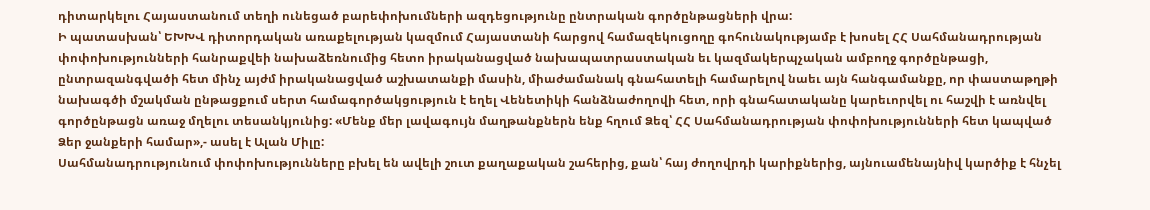դիտարկելու Հայաստանում տեղի ունեցած բարեփոխումների ազդեցությունը ընտրական գործընթացների վրա:
Ի պատասխան՝ ԵԽԽՎ դիտորդական առաքելության կազմում Հայաստանի հարցով համազեկուցողը գոհունակությամբ է խոսել ՀՀ Սահմանադրության փոփոխությունների հանրաքվեի նախաձեռնումից հետո իրականացված նախապատրաստական եւ կազմակերպչական ամբողջ գործընթացի, ընտրազանգվածի հետ մինչ այժմ իրականացված աշխատանքի մասին, միաժամանակ գնահատելի համարելով նաեւ այն հանգամանքը, որ փաստաթղթի նախագծի մշակման ընթացքում սերտ համագործակցություն է եղել Վենետիկի հանձնաժողովի հետ, որի գնահատականը կարեւորվել ու հաշվի է առնվել գործընթացն առաջ մղելու տեսանկյունից: «Մենք մեր լավագույն մաղթանքներն ենք հղում Ձեզ՝ ՀՀ Սահմանադրության փոփոխությունների հետ կապված Ձեր ջանքերի համար»,- ասել է Ալան Միլը:
Սահմանադրությունում փոփոխությունները բխել են ավելի շուտ քաղաքական շահերից, քան՝ հայ ժողովրդի կարիքներից, այնուամենայնիվ կարծիք է հնչել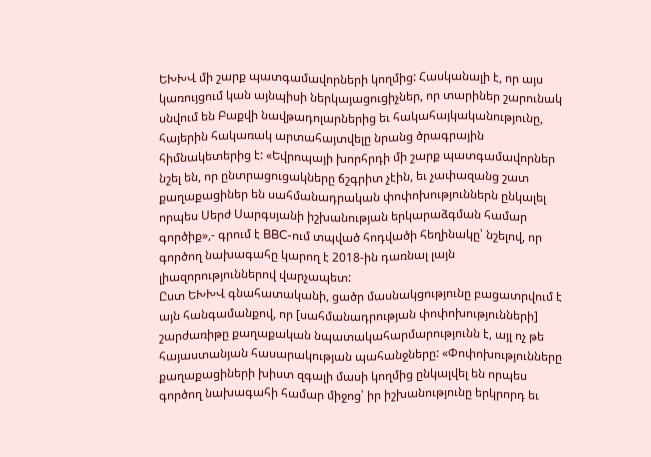ԵԽԽՎ մի շարք պատգամավորների կողմից: Հասկանալի է, որ այս կառույցում կան այնպիսի ներկայացուցիչներ, որ տարիներ շարունակ սնվում են Բաքվի նավթադոլարներից եւ հակահայկականությունը, հայերին հակառակ արտահայտվելը նրանց ծրագրային հիմնակետերից է: «Եվրոպայի խորհրդի մի շարք պատգամավորներ նշել են, որ ընտրացուցակները ճշգրիտ չէին, եւ չափազանց շատ քաղաքացիներ են սահմանադրական փոփոխություններն ընկալել որպես Սերժ Սարգսյանի իշխանության երկարաձգման համար գործիք»,- գրում է BBC-ում տպված հոդվածի հեղինակը՝ նշելով, որ գործող նախագահը կարող է 2018-ին դառնալ լայն լիազորություններով վարչապետ:
Ըստ ԵԽԽՎ գնահատականի, ցածր մասնակցությունը բացատրվում է այն հանգամանքով, որ [սահմանադրության փոփոխությունների] շարժառիթը քաղաքական նպատակահարմարությունն է, այլ ոչ թե հայաստանյան հասարակության պահանջները: «Փոփոխությունները քաղաքացիների խիստ զգալի մասի կողմից ընկալվել են որպես գործող նախագահի համար միջոց՝ իր իշխանությունը երկրորդ եւ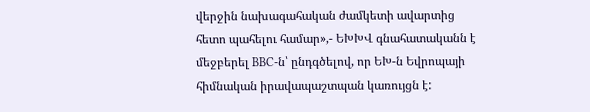վերջին նախագահական ժամկետի ավարտից հետո պահելու համար»,- ԵԽԽՎ գնահատականն է մեջբերել BBC-ն՝ ընդգծելով, որ ԵԽ-ն Եվրոպայի հիմնական իրավապաշտպան կառույցն է: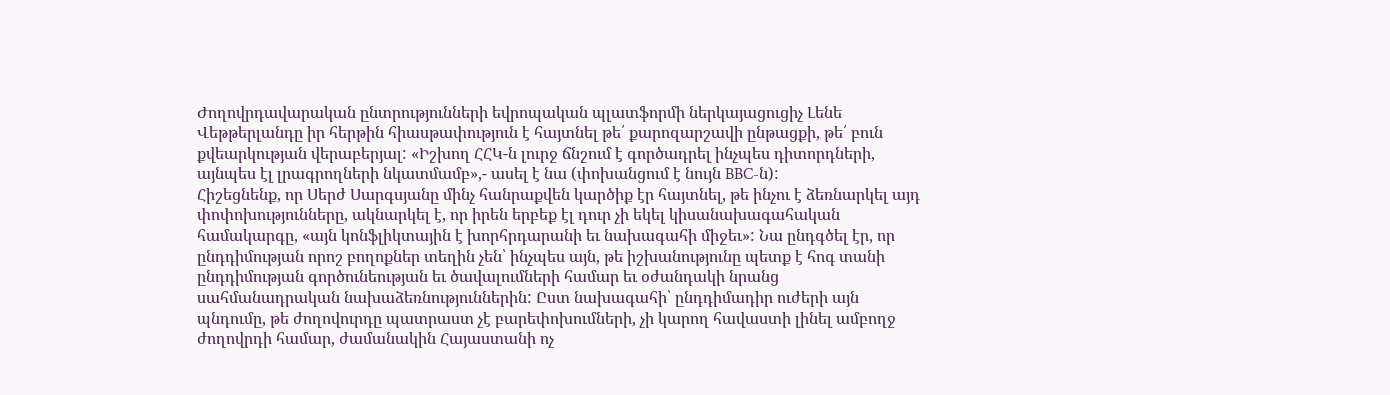Ժողովրդավարական ընտրությունների եվրոպական պլատֆորմի ներկայացուցիչ Լենե Վեթթերլանդը իր հերթին հիասթափություն է հայտնել թե՛ քարոզարշավի ընթացքի, թե՛ բուն քվեարկության վերաբերյալ: «Իշխող ՀՀԿ-ն լուրջ ճնշում է գործադրել ինչպես դիտորդների, այնպես էլ լրագրողների նկատմամբ»,- ասել է նա (փոխանցում է նույն BBC-ն):
Հիշեցնենք, որ Սերժ Սարգսյանը մինչ հանրաքվեն կարծիք էր հայտնել, թե ինչու է ձեռնարկել այդ փոփոխությունները, ակնարկել է, որ իրեն երբեք էլ դուր չի եկել կիսանախագահական համակարգը, «այն կոնֆլիկտային է խորհրդարանի եւ նախագահի միջեւ»: Նա ընդգծել էր, որ ընդդիմության որոշ բողոքներ տեղին չեն՝ ինչպես այն, թե իշխանությունը պետք է հոգ տանի ընդդիմության գործունեության եւ ծավալումների համար եւ օժանդակի նրանց սահմանադրական նախաձեռնություններին: Ըստ նախագահի՝ ընդդիմադիր ուժերի այն պնդումը, թե ժողովուրդը պատրաստ չէ բարեփոխումների, չի կարող հավաստի լինել ամբողջ ժողովրդի համար, ժամանակին Հայաստանի ոչ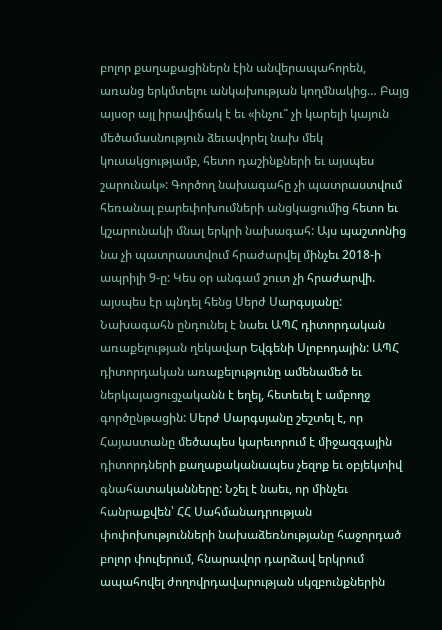բոլոր քաղաքացիներն էին անվերապահորեն, առանց երկմտելու անկախության կողմնակից… Բայց այսօր այլ իրավիճակ է եւ «ինչու՞ չի կարելի կայուն մեծամասնություն ձեւավորել նախ մեկ կուսակցությամբ, հետո դաշինքների եւ այսպես շարունակ»: Գործող նախագահը չի պատրաստվում հեռանալ բարեփոխումների անցկացումից հետո եւ կշարունակի մնալ երկրի նախագահ: Այս պաշտոնից նա չի պատրաստվում հրաժարվել մինչեւ 2018-ի ապրիլի 9-ը: Կես օր անգամ շուտ չի հրաժարվի. այսպես էր պնդել հենց Սերժ Սարգսյանը:
Նախագահն ընդունել է նաեւ ԱՊՀ դիտորդական առաքելության ղեկավար Եվգենի Սլոբոդային: ԱՊՀ դիտորդական առաքելությունը ամենամեծ եւ ներկայացուցչականն է եղել, հետեւել է ամբողջ գործընթացին: Սերժ Սարգսյանը շեշտել է, որ Հայաստանը մեծապես կարեւորում է միջազգային դիտորդների քաղաքականապես չեզոք եւ օբյեկտիվ գնահատականները: Նշել է նաեւ, որ մինչեւ հանրաքվեն՝ ՀՀ Սահմանադրության փոփոխությունների նախաձեռնությանը հաջորդած բոլոր փուլերում, հնարավոր դարձավ երկրում ապահովել ժողովրդավարության սկզբունքներին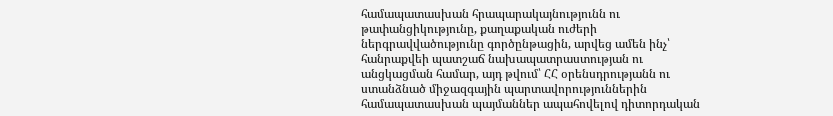համապատասխան հրապարակայնությունն ու թափանցիկությունը, քաղաքական ուժերի ներգրավվածությունը գործընթացին, արվեց ամեն ինչ՝ հանրաքվեի պատշաճ նախապատրաստության ու անցկացման համար, այդ թվում՝ ՀՀ օրենսդրությանն ու ստանձնած միջազգային պարտավորություններին համապատասխան պայմաններ ապահովելով դիտորդական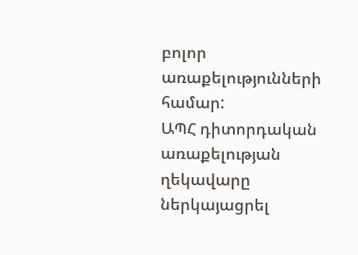բոլոր առաքելությունների համար:
ԱՊՀ դիտորդական առաքելության ղեկավարը ներկայացրել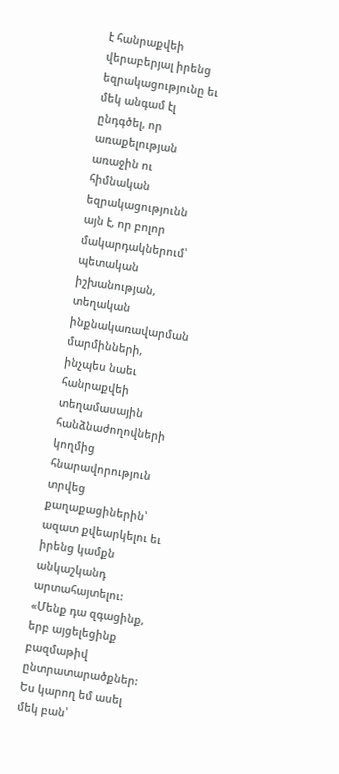է հանրաքվեի վերաբերյալ իրենց եզրակացությունը եւ մեկ անգամ էլ ընդգծել, որ առաքելության առաջին ու հիմնական եզրակացությունն այն է, որ բոլոր մակարդակներում՝ պետական իշխանության, տեղական ինքնակառավարման մարմինների, ինչպես նաեւ հանրաքվեի տեղամասային հանձնաժողովների կողմից հնարավորություն տրվեց քաղաքացիներին՝ ազատ քվեարկելու եւ իրենց կամքն անկաշկանդ արտահայտելու: «Մենք դա զգացինք, երբ այցելեցինք բազմաթիվ ընտրատարածքներ: Ես կարող եմ ասել մեկ բան՝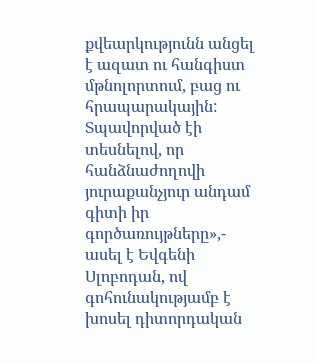քվեարկությունն անցել է ազատ ու հանգիստ մթնոլորտում, բաց ու հրապարակային: Տպավորված էի տեսնելով, որ հանձնաժողովի յուրաքանչյուր անդամ գիտի իր գործառույթները»,- ասել է Եվգենի Սլոբոդան, ով գոհունակությամբ է խոսել դիտորդական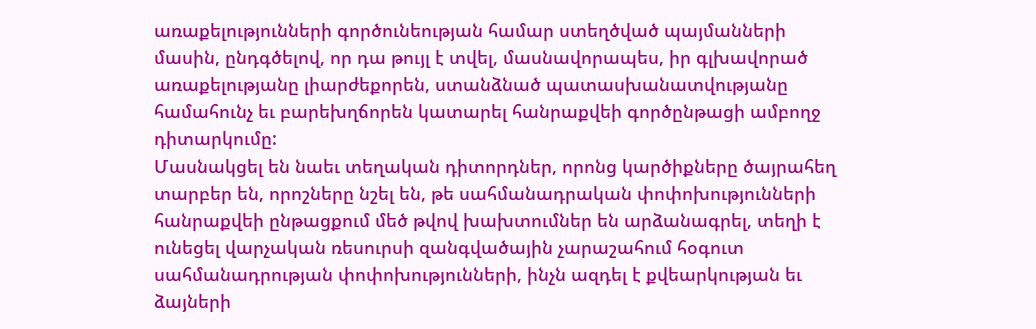առաքելությունների գործունեության համար ստեղծված պայմանների մասին, ընդգծելով, որ դա թույլ է տվել, մասնավորապես, իր գլխավորած առաքելությանը լիարժեքորեն, ստանձնած պատասխանատվությանը համահունչ եւ բարեխղճորեն կատարել հանրաքվեի գործընթացի ամբողջ դիտարկումը:
Մասնակցել են նաեւ տեղական դիտորդներ, որոնց կարծիքները ծայրահեղ տարբեր են, որոշները նշել են, թե սահմանադրական փոփոխությունների հանրաքվեի ընթացքում մեծ թվով խախտումներ են արձանագրել, տեղի է ունեցել վարչական ռեսուրսի զանգվածային չարաշահում հօգուտ սահմանադրության փոփոխությունների, ինչն ազդել է քվեարկության եւ ձայների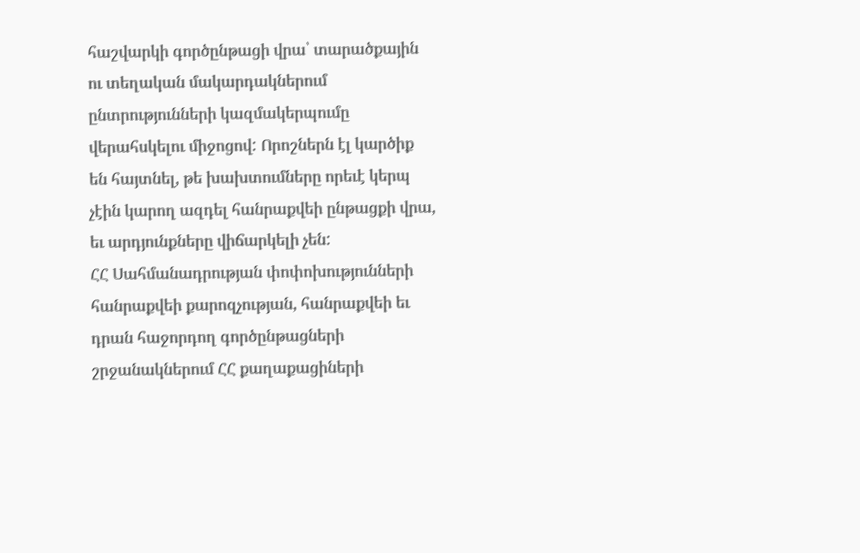հաշվարկի գործընթացի վրա՝ տարածքային ու տեղական մակարդակներում ընտրությունների կազմակերպումը վերահսկելու միջոցով: Որոշներն էլ կարծիք են հայտնել, թե խախտումները որեւէ կերպ չէին կարող ազդել հանրաքվեի ընթացքի վրա, եւ արդյունքները վիճարկելի չեն:
ՀՀ Սահմանադրության փոփոխությունների հանրաքվեի քարոզչության, հանրաքվեի եւ դրան հաջորդող գործընթացների շրջանակներում ՀՀ քաղաքացիների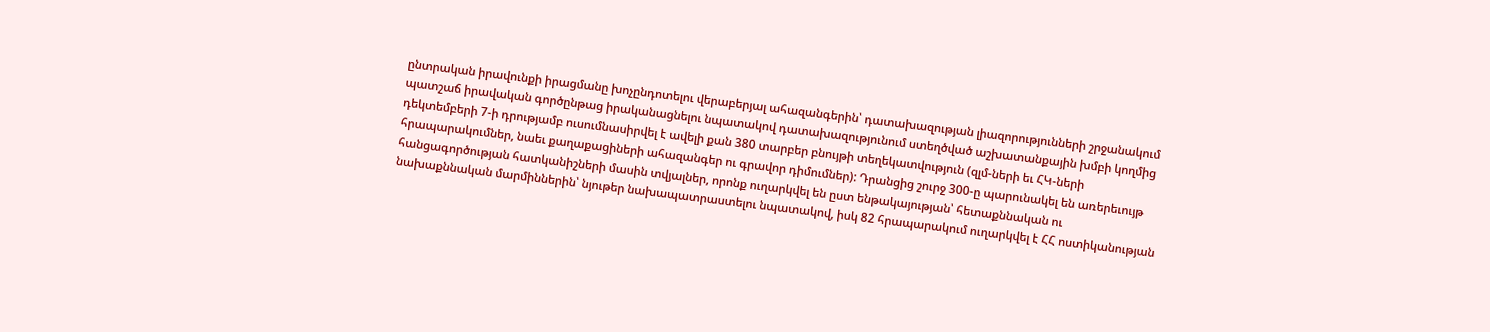ընտրական իրավունքի իրացմանը խոչընդոտելու վերաբերյալ ահազանգերին՝ դատախազության լիազորությունների շրջանակում պատշաճ իրավական գործընթաց իրականացնելու նպատակով դատախազությունում ստեղծված աշխատանքային խմբի կողմից դեկտեմբերի 7-ի դրությամբ ուսումնասիրվել է ավելի քան 380 տարբեր բնույթի տեղեկատվություն (զլմ-ների եւ ՀԿ-ների հրապարակումներ, նաեւ քաղաքացիների ահազանգեր ու գրավոր դիմումներ): Դրանցից շուրջ 300-ը պարունակել են առերեւույթ հանցագործության հատկանիշների մասին տվյալներ, որոնք ուղարկվել են ըստ ենթակայության՝ հետաքննական ու նախաքննական մարմիններին՝ նյութեր նախապատրաստելու նպատակով, իսկ 82 հրապարակում ուղարկվել է ՀՀ ոստիկանության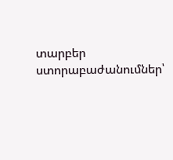տարբեր ստորաբաժանումներ՝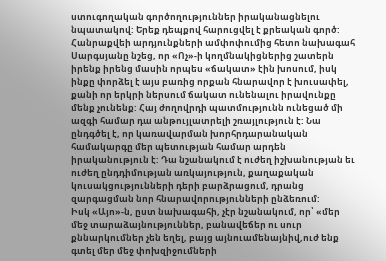ստուգողական գործողություններ իրականացնելու նպատակով: Երեք դեպքով հարուցվել է քրեական գործ:
Հանրաքվեի արդյունքների ամփոփումից հետո նախագահ Սարգսյանը նշեց, որ «Ոչ»-ի կողմնակիցներից շատերն իրենք իրենց մասին որպես «ճակատ» էին խոսում, իսկ ինքը փորձել է այս բառից որքան հնարավոր է խուսափել, քանի որ երկրի ներսում ճակատ ունենալու իրավունքը մենք չունենք: Հայ ժողովրդի պատմությունն ունեցած մի ազգի համար դա անթույլատրելի շռայլություն է: Նա ընդգծել է, որ կառավարման խորհրդարանական համակարգը մեր պետության համար արդեն իրականություն է: Դա նշանակում է ուժեղ իշխանության եւ ուժեղ ընդդիմության առկայություն, քաղաքական կուսակցությունների դերի բարձրացում, դրանց զարգացման նոր հնարավորությունների ընձեռում:
Իսկ «Այո»-ն, ըստ նախագահի, չէր նշանակում, որ՝ «մեր մեջ տարաձայնություններ, բանավեճեր ու սուր քննարկումներ չեն եղել, բայց այնուամենայնիվ,ուժ ենք գտել մեր մեջ փոխզիջումների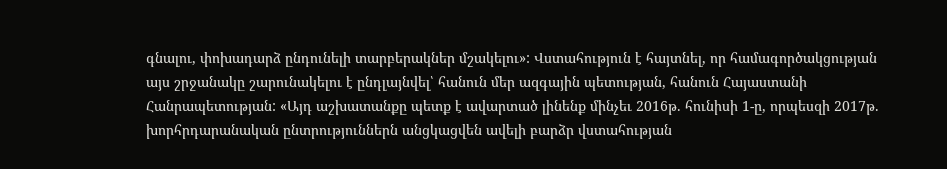գնալու, փոխադարձ ընդունելի տարբերակներ մշակելու»: Վստահություն է հայտնել, որ համագործակցության այս շրջանակը շարունակելու է ընդլայնվել՝ հանուն մեր ազգային պետության, հանուն Հայաստանի Հանրապետության: «Այդ աշխատանքը պետք է ավարտած լինենք մինչեւ 2016թ. հունիսի 1-ը, որպեսզի 2017թ. խորհրդարանական ընտրություններն անցկացվեն ավելի բարձր վստահության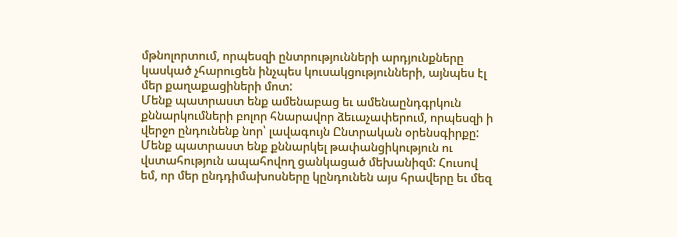մթնոլորտում, որպեսզի ընտրությունների արդյունքները կասկած չհարուցեն ինչպես կուսակցությունների, այնպես էլ մեր քաղաքացիների մոտ:
Մենք պատրաստ ենք ամենաբաց եւ ամենաընդգրկուն քննարկումների բոլոր հնարավոր ձեւաչափերում, որպեսզի ի վերջո ընդունենք նոր՝ լավագույն Ընտրական օրենսգիրքը: Մենք պատրաստ ենք քննարկել թափանցիկություն ու վստահություն ապահովող ցանկացած մեխանիզմ: Հուսով եմ, որ մեր ընդդիմախոսները կընդունեն այս հրավերը եւ մեզ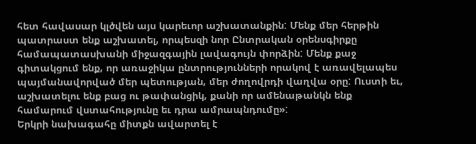հետ հավասար կլծվեն այս կարեւոր աշխատանքին: Մենք մեր հերթին պատրաստ ենք աշխատել, որպեսզի նոր Ընտրական օրենսգիրքը համապատասխանի միջազգային լավագույն փորձին: Մենք քաջ գիտակցում ենք, որ առաջիկա ընտրությունների որակով է առավելապես պայմանավորված մեր պետության, մեր ժողովրդի վաղվա օրը: Ուստի եւ, աշխատելու ենք բաց ու թափանցիկ, քանի որ ամենաթանկն ենք համարում վստահությունը եւ դրա ամրապնդումը»:
Երկրի նախագահը միտքն ավարտել է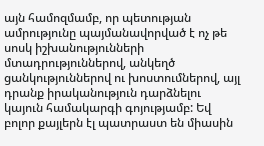այն համոզմամբ, որ պետության ամրությունը պայմանավորված է ոչ թե սոսկ իշխանությունների մտադրություններով, անկեղծ ցանկություններով ու խոստումներով, այլ դրանք իրականություն դարձնելու կայուն համակարգի գոյությամբ: Եվ բոլոր քայլերն էլ պատրաստ են միասին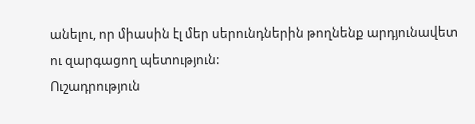անելու, որ միասին էլ մեր սերունդներին թողնենք արդյունավետ ու զարգացող պետություն:
Ուշադրություն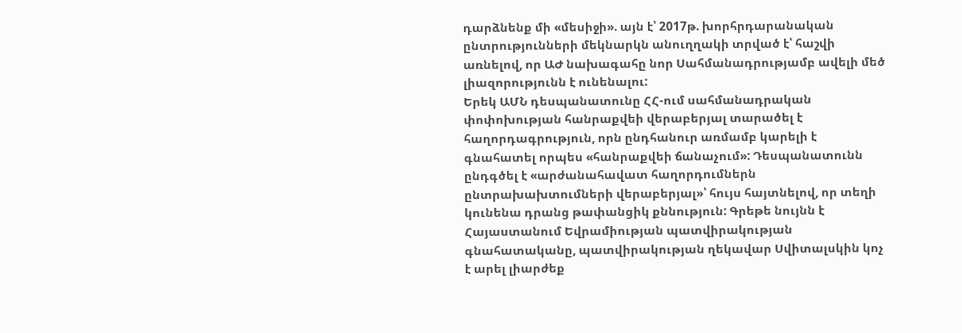դարձնենք մի «մեսիջի». այն է՝ 2017թ. խորհրդարանական ընտրությունների մեկնարկն անուղղակի տրված է՝ հաշվի առնելով, որ ԱԺ նախագահը նոր Սահմանադրությամբ ավելի մեծ լիազորությունն է ունենալու:
Երեկ ԱՄՆ դեսպանատունը ՀՀ-ում սահմանադրական փոփոխության հանրաքվեի վերաբերյալ տարածել է հաղորդագրություն, որն ընդհանուր առմամբ կարելի է գնահատել որպես «հանրաքվեի ճանաչում»: Դեսպանատունն ընդգծել է «արժանահավատ հաղորդումներն ընտրախախտումների վերաբերյալ»՝ հույս հայտնելով, որ տեղի կունենա դրանց թափանցիկ քննություն: Գրեթե նույնն է Հայաստանում Եվրամիության պատվիրակության գնահատականը, պատվիրակության ղեկավար Սվիտալսկին կոչ է արել լիարժեք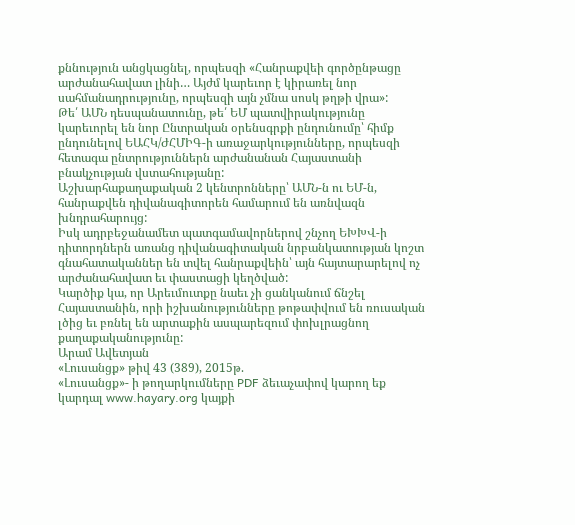քննություն անցկացնել, որպեսզի «Հանրաքվեի գործընթացը արժանահավատ լինի… Այժմ կարեւոր է կիրառել նոր սահմանադրությունը, որպեսզի այն չմնա սոսկ թղթի վրա»:
Թե՛ ԱՄՆ դեսպանատունը, թե՛ ԵՄ պատվիրակությունը կարեւորել են նոր Ընտրական օրենսգրքի ընդունումը՝ հիմք ընդունելով ԵԱՀԿ/ԺՀՄԻԳ-ի առաջարկությունները, որպեսզի հետագա ընտրություններն արժանանան Հայաստանի բնակչության վստահությանը:
Աշխարհաքաղաքական 2 կենտրոնները՝ ԱՄՆ-ն ու ԵՄ-ն, հանրաքվեն դիվանագիտորեն համարում են առնվազն խնդրահարույց:
Իսկ ադրբեջանամետ պատգամավորներով շնչող ԵԽԽՎ-ի դիտորդներն առանց դիվանագիտական նրբանկատության կոշտ գնահատականներ են տվել հանրաքվեին՝ այն հայտարարելով ոչ արժանահավատ եւ փաստացի կեղծված:
Կարծիք կա, որ Արեւմուտքը նաեւ չի ցանկանում ճնշել Հայաստանին, որի իշխանությունները թոթափվում են ռուսական լծից եւ բռնել են արտաքին ասպարեզում փոխլրացնող քաղաքականությունը:
Արամ Ավետյան
«Լուսանցք» թիվ 43 (389), 2015թ.
«Լուսանցք»- ի թողարկումները PDF ձեւաչափով կարող եք կարդալ www.hayary.org կայքի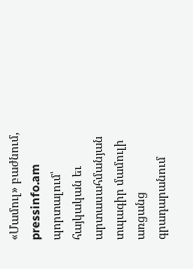«Մամուլ» բաժնում, pressinfo.am պորտալում՝ հայկական եւ արտասահմանյան տպագիր մամուլի առցանց գրադարանում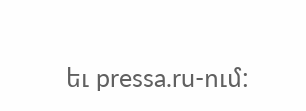եւ pressa.ru-ում: